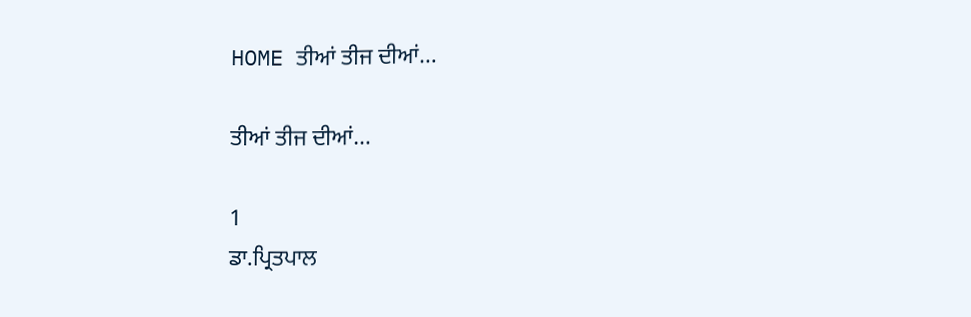HOME ਤੀਆਂ ਤੀਜ ਦੀਆਂ…

ਤੀਆਂ ਤੀਜ ਦੀਆਂ…

1
ਡਾ.ਪ੍ਰਿਤਪਾਲ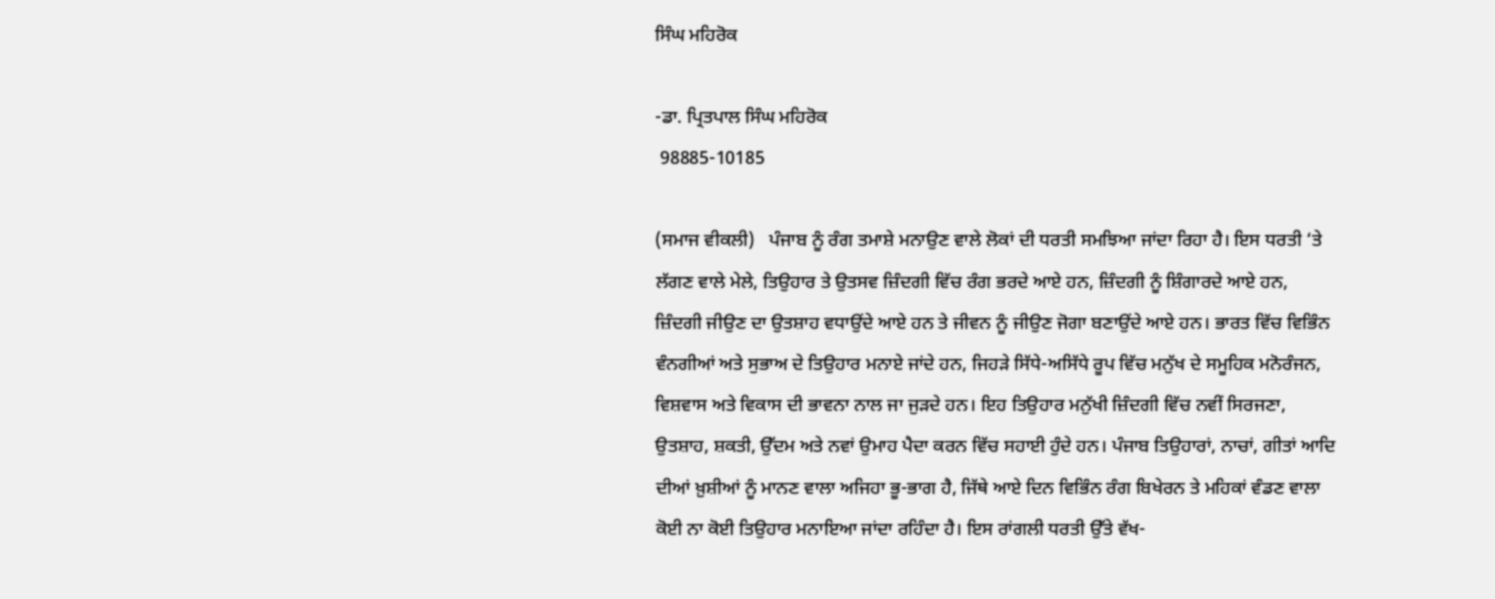ਸਿੰਘ ਮਹਿਰੋਕ

-ਡਾ. ਪ੍ਰਿਤਪਾਲ ਸਿੰਘ ਮਹਿਰੋਕ
 98885-10185

(ਸਮਾਜ ਵੀਕਲੀ)   ਪੰਜਾਬ ਨੂੰ ਰੰਗ ਤਮਾਸ਼ੇ ਮਨਾਉਣ ਵਾਲੇ ਲੋਕਾਂ ਦੀ ਧਰਤੀ ਸਮਝਿਆ ਜਾਂਦਾ ਰਿਹਾ ਹੈ। ਇਸ ਧਰਤੀ ‘ਤੇ ਲੱਗਣ ਵਾਲੇ ਮੇਲੇ, ਤਿਉਹਾਰ ਤੇ ਉਤਸਵ ਜ਼ਿੰਦਗੀ ਵਿੱਚ ਰੰਗ ਭਰਦੇ ਆਏ ਹਨ, ਜ਼ਿੰਦਗੀ ਨੂੰ ਸ਼ਿੰਗਾਰਦੇ ਆਏ ਹਨ, ਜ਼ਿੰਦਗੀ ਜੀਉਣ ਦਾ ਉਤਸ਼ਾਹ ਵਧਾਉਂਦੇ ਆਏ ਹਨ ਤੇ ਜੀਵਨ ਨੂੰ ਜੀਉਣ ਜੋਗਾ ਬਣਾਉਂਦੇ ਆਏ ਹਨ। ਭਾਰਤ ਵਿੱਚ ਵਿਭਿੰਨ ਵੰਨਗੀਆਂ ਅਤੇ ਸੁਭਾਅ ਦੇ ਤਿਉਹਾਰ ਮਨਾਏ ਜਾਂਦੇ ਹਨ, ਜਿਹੜੇ ਸਿੱਧੇ-ਅਸਿੱਧੇ ਰੂਪ ਵਿੱਚ ਮਨੁੱਖ ਦੇ ਸਮੂਹਿਕ ਮਨੋਰੰਜਨ, ਵਿਸ਼ਵਾਸ ਅਤੇ ਵਿਕਾਸ ਦੀ ਭਾਵਨਾ ਨਾਲ ਜਾ ਜੁੜਦੇ ਹਨ। ਇਹ ਤਿਉਹਾਰ ਮਨੁੱਖੀ ਜ਼ਿੰਦਗੀ ਵਿੱਚ ਨਵੀਂ ਸਿਰਜਣਾ, ਉਤਸ਼ਾਹ, ਸ਼ਕਤੀ, ਉੱਦਮ ਅਤੇ ਨਵਾਂ ਉਮਾਹ ਪੈਦਾ ਕਰਨ ਵਿੱਚ ਸਹਾਈ ਹੁੰਦੇ ਹਨ। ਪੰਜਾਬ ਤਿਉਹਾਰਾਂ, ਨਾਚਾਂ, ਗੀਤਾਂ ਆਦਿ ਦੀਆਂ ਖ਼ੁਸ਼ੀਆਂ ਨੂੰ ਮਾਨਣ ਵਾਲਾ ਅਜਿਹਾ ਭੂ-ਭਾਗ ਹੈ, ਜਿੱਥੇ ਆਏ ਦਿਨ ਵਿਭਿੰਨ ਰੰਗ ਬਿਖੇਰਨ ਤੇ ਮਹਿਕਾਂ ਵੰਡਣ ਵਾਲਾ ਕੋਈ ਨਾ ਕੋਈ ਤਿਉਹਾਰ ਮਨਾਇਆ ਜਾਂਦਾ ਰਹਿੰਦਾ ਹੈ। ਇਸ ਰਾਂਗਲੀ ਧਰਤੀ ਉੱਤੇ ਵੱਖ-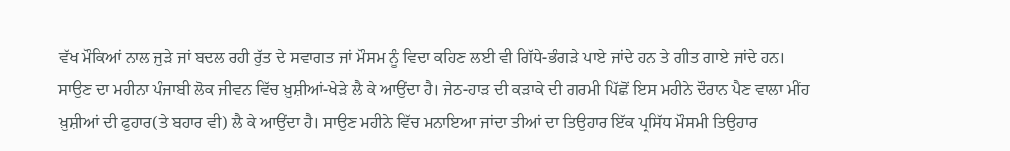ਵੱਖ ਮੌਕਿਆਂ ਨਾਲ ਜੁੜੇ ਜਾਂ ਬਦਲ ਰਹੀ ਰੁੱਤ ਦੇ ਸਵਾਗਤ ਜਾਂ ਮੌਸਮ ਨੂੰ ਵਿਦਾ ਕਹਿਣ ਲਈ ਵੀ ਗਿੱਧੇ-ਭੰਗੜੇ ਪਾਏ ਜਾਂਦੇ ਹਨ ਤੇ ਗੀਤ ਗਾਏ ਜਾਂਦੇ ਹਨ। ਸਾਉਣ ਦਾ ਮਹੀਨਾ ਪੰਜਾਬੀ ਲੋਕ ਜੀਵਨ ਵਿੱਚ ਖ਼ੁਸ਼ੀਆਂ-ਖੇੜੇ ਲੈ ਕੇ ਆਉਂਦਾ ਹੈ। ਜੇਠ-ਹਾੜ ਦੀ ਕੜਾਕੇ ਦੀ ਗਰਮੀ ਪਿੱਛੋਂ ਇਸ ਮਹੀਨੇ ਦੌਰਾਨ ਪੈਣ ਵਾਲਾ ਮੀਂਹ ਖ਼ੁਸ਼ੀਆਂ ਦੀ ਫੁਹਾਰ(ਤੇ ਬਹਾਰ ਵੀ) ਲੈ ਕੇ ਆਉਂਦਾ ਹੈ। ਸਾਉਣ ਮਹੀਨੇ ਵਿੱਚ ਮਨਾਇਆ ਜਾਂਦਾ ਤੀਆਂ ਦਾ ਤਿਉਹਾਰ ਇੱਕ ਪ੍ਰਸਿੱਧ ਮੌਸਮੀ ਤਿਉਹਾਰ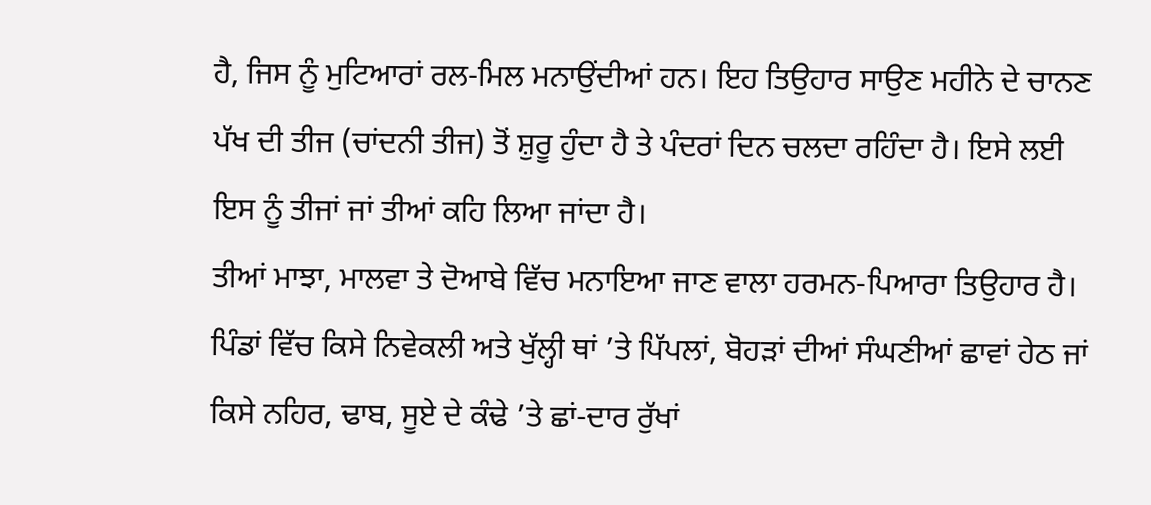ਹੈ, ਜਿਸ ਨੂੰ ਮੁਟਿਆਰਾਂ ਰਲ-ਮਿਲ ਮਨਾਉਂਦੀਆਂ ਹਨ। ਇਹ ਤਿਉਹਾਰ ਸਾਉਣ ਮਹੀਨੇ ਦੇ ਚਾਨਣ ਪੱਖ ਦੀ ਤੀਜ (ਚਾਂਦਨੀ ਤੀਜ) ਤੋਂ ਸ਼ੁਰੂ ਹੁੰਦਾ ਹੈ ਤੇ ਪੰਦਰਾਂ ਦਿਨ ਚਲਦਾ ਰਹਿੰਦਾ ਹੈ। ਇਸੇ ਲਈ ਇਸ ਨੂੰ ਤੀਜਾਂ ਜਾਂ ਤੀਆਂ ਕਹਿ ਲਿਆ ਜਾਂਦਾ ਹੈ।
ਤੀਆਂ ਮਾਝਾ, ਮਾਲਵਾ ਤੇ ਦੋਆਬੇ ਵਿੱਚ ਮਨਾਇਆ ਜਾਣ ਵਾਲਾ ਹਰਮਨ-ਪਿਆਰਾ ਤਿਉਹਾਰ ਹੈ। ਪਿੰਡਾਂ ਵਿੱਚ ਕਿਸੇ ਨਿਵੇਕਲੀ ਅਤੇ ਖੁੱਲ੍ਹੀ ਥਾਂ ’ਤੇ ਪਿੱਪਲਾਂ, ਬੋਹੜਾਂ ਦੀਆਂ ਸੰਘਣੀਆਂ ਛਾਵਾਂ ਹੇਠ ਜਾਂ ਕਿਸੇ ਨਹਿਰ, ਢਾਬ, ਸੂਏ ਦੇ ਕੰਢੇ ’ਤੇ ਛਾਂ-ਦਾਰ ਰੁੱਖਾਂ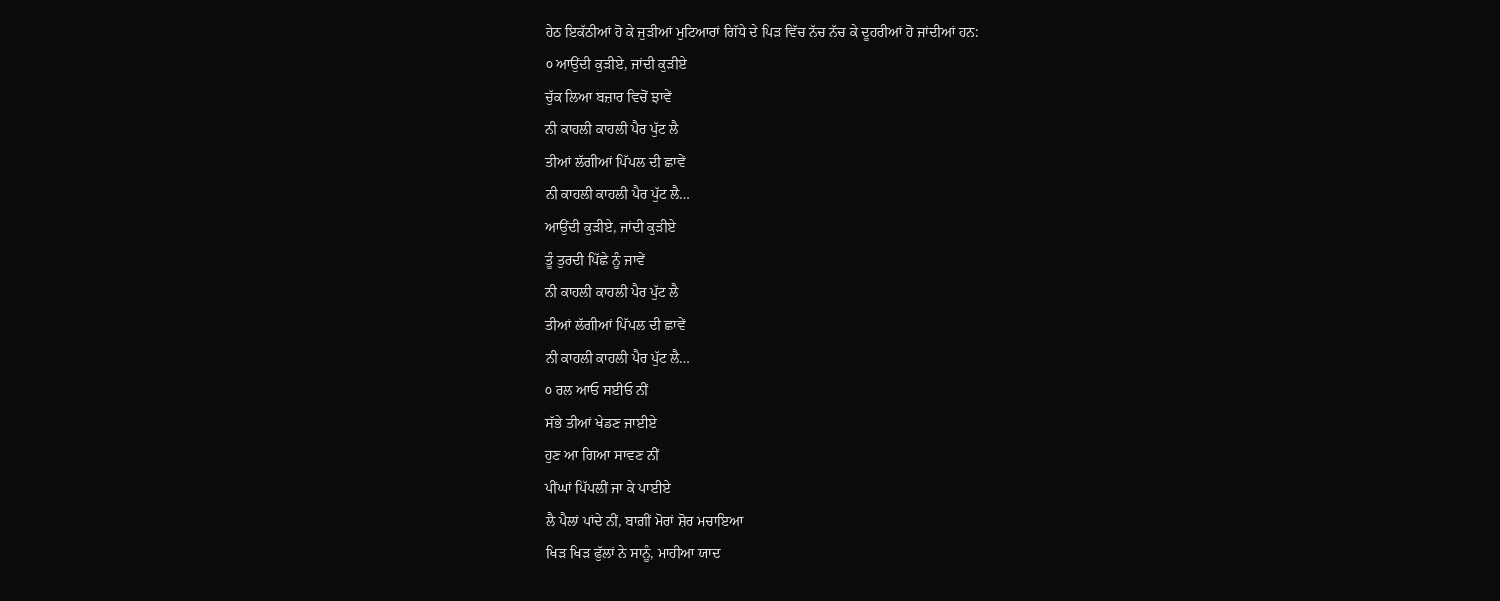ਹੇਠ ਇਕੱਠੀਆਂ ਹੋ ਕੇ ਜੁੜੀਆਂ ਮੁਟਿਆਰਾਂ ਗਿੱਧੇ ਦੇ ਪਿੜ ਵਿੱਚ ਨੱਚ ਨੱਚ ਕੇ ਦੂਹਰੀਆਂ ਹੋ ਜਾਂਦੀਆਂ ਹਨ:
੦ ਆਉਂਦੀ ਕੁੜੀਏ, ਜਾਂਦੀ ਕੁੜੀਏ
ਚੁੱਕ ਲਿਆ ਬਜ਼ਾਰ ਵਿਚੋਂ ਝਾਵੇਂ
ਨੀ ਕਾਹਲੀ ਕਾਹਲੀ ਪੈਰ ਪੁੱਟ ਲੈ
ਤੀਆਂ ਲੱਗੀਆਂ ਪਿੱਪਲ ਦੀ ਛਾਵੇਂ
ਨੀ ਕਾਹਲੀ ਕਾਹਲੀ ਪੈਰ ਪੁੱਟ ਲੈ…
ਆਉਂਦੀ ਕੁੜੀਏ, ਜਾਂਦੀ ਕੁੜੀਏ
ਤੂੰ ਤੁਰਦੀ ਪਿੱਛੇ ਨੂੰ ਜਾਵੇਂ
ਨੀ ਕਾਹਲੀ ਕਾਹਲੀ ਪੈਰ ਪੁੱਟ ਲੈ
ਤੀਆਂ ਲੱਗੀਆਂ ਪਿੱਪਲ ਦੀ ਛਾਵੇਂ
ਨੀ ਕਾਹਲੀ ਕਾਹਲੀ ਪੈਰ ਪੁੱਟ ਲੈ…
੦ ਰਲ ਆਓ ਸਈਓ ਨੀਂ
ਸੱਭੇ ਤੀਆਂ ਖੇਡਣ ਜਾਈਏ
ਹੁਣ ਆ ਗਿਆ ਸਾਵਣ ਨੀਂ
ਪੀਂਘਾਂ ਪਿੱਪਲੀਂ ਜਾ ਕੇ ਪਾਈਏ
ਲੈ ਪੈਲਾਂ ਪਾਂਦੇ ਨੀਂ, ਬਾਗ਼ੀਂ ਮੋਰਾਂ ਸ਼ੋਰ ਮਚਾਇਆ
ਖਿੜ ਖਿੜ ਫੁੱਲਾਂ ਨੇ ਸਾਨੂੰ, ਮਾਹੀਆ ਯਾਦ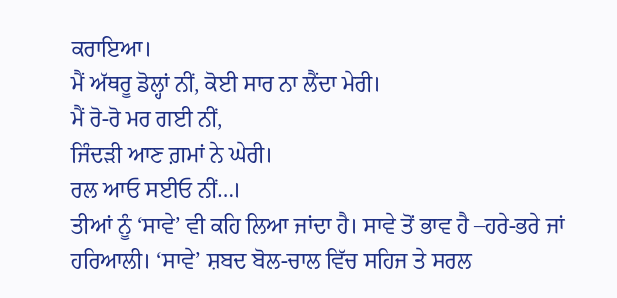ਕਰਾਇਆ।
ਮੈਂ ਅੱਥਰੂ ਡੋਲ੍ਹਾਂ ਨੀਂ, ਕੋਈ ਸਾਰ ਨਾ ਲੈਂਦਾ ਮੇਰੀ।
ਮੈਂ ਰੋ-ਰੋ ਮਰ ਗਈ ਨੀਂ,
ਜਿੰਦੜੀ ਆਣ ਗ਼ਮਾਂ ਨੇ ਘੇਰੀ।
ਰਲ ਆਓ ਸਈਓ ਨੀਂ…।
ਤੀਆਂ ਨੂੰ ‘ਸਾਵੇ’ ਵੀ ਕਹਿ ਲਿਆ ਜਾਂਦਾ ਹੈ। ਸਾਵੇ ਤੋਂ ਭਾਵ ਹੈ –ਹਰੇ-ਭਰੇ ਜਾਂ ਹਰਿਆਲੀ। ‘ਸਾਵੇ’ ਸ਼ਬਦ ਬੋਲ-ਚਾਲ ਵਿੱਚ ਸਹਿਜ ਤੇ ਸਰਲ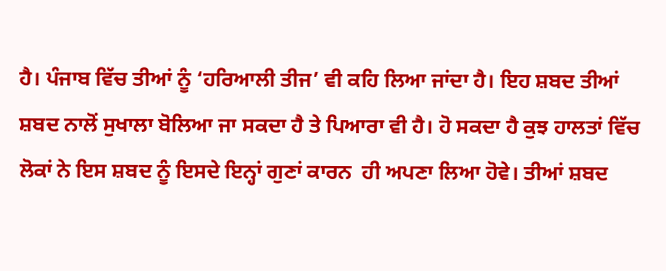ਹੈ। ਪੰਜਾਬ ਵਿੱਚ ਤੀਆਂ ਨੂੰ ‘ਹਰਿਆਲੀ ਤੀਜ’ ਵੀ ਕਹਿ ਲਿਆ ਜਾਂਦਾ ਹੈ। ਇਹ ਸ਼ਬਦ ਤੀਆਂ ਸ਼ਬਦ ਨਾਲੋਂ ਸੁਖਾਲਾ ਬੋਲਿਆ ਜਾ ਸਕਦਾ ਹੈ ਤੇ ਪਿਆਰਾ ਵੀ ਹੈ। ਹੋ ਸਕਦਾ ਹੈ ਕੁਝ ਹਾਲਤਾਂ ਵਿੱਚ ਲੋਕਾਂ ਨੇ ਇਸ ਸ਼ਬਦ ਨੂੰ ਇਸਦੇ ਇਨ੍ਹਾਂ ਗੁਣਾਂ ਕਾਰਨ  ਹੀ ਅਪਣਾ ਲਿਆ ਹੋਵੇ। ਤੀਆਂ ਸ਼ਬਦ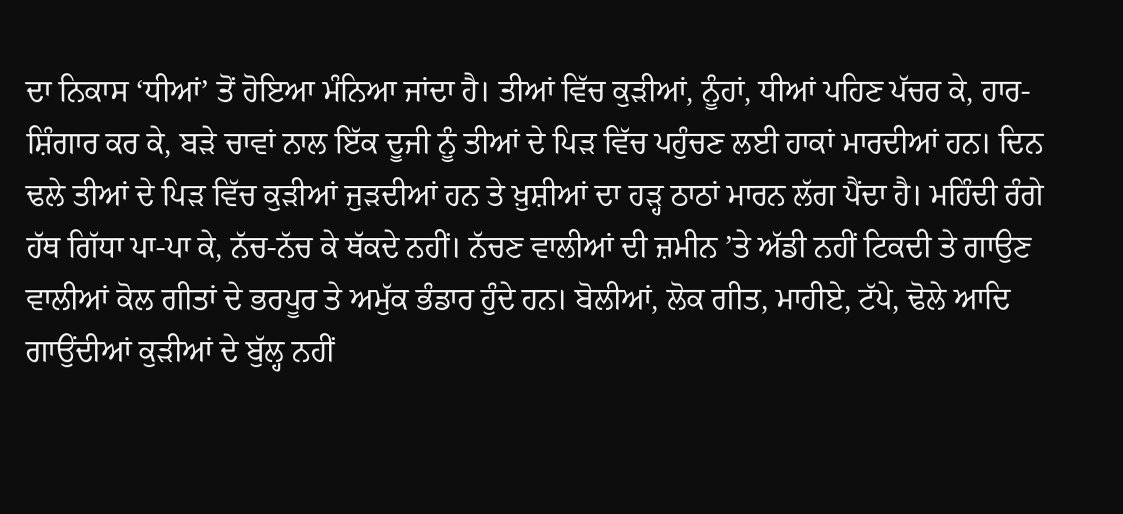ਦਾ ਨਿਕਾਸ ‘ਧੀਆਂ’ ਤੋਂ ਹੋਇਆ ਮੰਨਿਆ ਜਾਂਦਾ ਹੈ। ਤੀਆਂ ਵਿੱਚ ਕੁੜੀਆਂ, ਨੂੰਹਾਂ, ਧੀਆਂ ਪਹਿਣ ਪੱਚਰ ਕੇ, ਹਾਰ-ਸ਼ਿੰਗਾਰ ਕਰ ਕੇ, ਬੜੇ ਚਾਵਾਂ ਨਾਲ ਇੱਕ ਦੂਜੀ ਨੂੰ ਤੀਆਂ ਦੇ ਪਿੜ ਵਿੱਚ ਪਹੁੰਚਣ ਲਈ ਹਾਕਾਂ ਮਾਰਦੀਆਂ ਹਨ। ਦਿਨ ਢਲੇ ਤੀਆਂ ਦੇ ਪਿੜ ਵਿੱਚ ਕੁੜੀਆਂ ਜੁੜਦੀਆਂ ਹਨ ਤੇ ਖ਼ੁਸ਼ੀਆਂ ਦਾ ਹੜ੍ਹ ਠਾਠਾਂ ਮਾਰਨ ਲੱਗ ਪੈਂਦਾ ਹੈ। ਮਹਿੰਦੀ ਰੰਗੇ ਹੱਥ ਗਿੱਧਾ ਪਾ-ਪਾ ਕੇ, ਨੱਚ-ਨੱਚ ਕੇ ਥੱਕਦੇ ਨਹੀਂ। ਨੱਚਣ ਵਾਲੀਆਂ ਦੀ ਜ਼ਮੀਨ ’ਤੇ ਅੱਡੀ ਨਹੀਂ ਟਿਕਦੀ ਤੇ ਗਾਉਣ ਵਾਲੀਆਂ ਕੋਲ ਗੀਤਾਂ ਦੇ ਭਰਪੂਰ ਤੇ ਅਮੁੱਕ ਭੰਡਾਰ ਹੁੰਦੇ ਹਨ। ਬੋਲੀਆਂ, ਲੋਕ ਗੀਤ, ਮਾਹੀਏ, ਟੱਪੇ, ਢੋਲੇ ਆਦਿ ਗਾਉਂਦੀਆਂ ਕੁੜੀਆਂ ਦੇ ਬੁੱਲ੍ਹ ਨਹੀਂ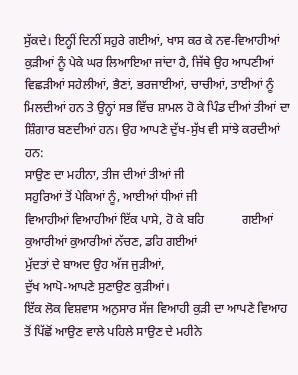ਸੁੱਕਦੇ। ਇਨ੍ਹੀਂ ਦਿਨੀਂ ਸਹੁਰੇ ਗਈਆਂ, ਖਾਸ ਕਰ ਕੇ ਨਵ-ਵਿਆਹੀਆਂ ਕੁੜੀਆਂ ਨੂੰ ਪੇਕੇ ਘਰ ਲਿਆਇਆ ਜਾਂਦਾ ਹੈ, ਜਿੱਥੇ ਉਹ ਆਪਣੀਆਂ ਵਿਛੜੀਆਂ ਸਹੇਲੀਆਂ, ਭੈਣਾਂ, ਭਰਜਾਈਆਂ, ਚਾਚੀਆਂ, ਤਾਈਆਂ ਨੂੰ ਮਿਲਦੀਆਂ ਹਨ ਤੇ ਉਨ੍ਹਾਂ ਸਭ ਵਿੱਚ ਸ਼ਾਮਲ ਹੋ ਕੇ ਪਿੰਡ ਦੀਆਂ ਤੀਆਂ ਦਾ ਸ਼ਿੰਗਾਰ ਬਣਦੀਆਂ ਹਨ। ਉਹ ਆਪਣੇ ਦੁੱਖ-ਸੁੱਖ ਵੀ ਸਾਂਝੇ ਕਰਦੀਆਂ ਹਨ:
ਸਾਉਣ ਦਾ ਮਹੀਨਾ, ਤੀਜ ਦੀਆਂ ਤੀਆਂ ਜੀ
ਸਹੁਰਿਆਂ ਤੋਂ ਪੇਕਿਆਂ ਨੂੰ, ਆਈਆਂ ਧੀਆਂ ਜੀ
ਵਿਆਹੀਆਂ ਵਿਆਹੀਆਂ ਇੱਕ ਪਾਸੇ, ਹੋ ਕੇ ਬਹਿ            ਗਈਆਂ
ਕੁਆਰੀਆਂ ਕੁਆਰੀਆਂ ਨੱਚਣ, ਡਹਿ ਗਈਆਂ
ਮੁੱਦਤਾਂ ਦੇ ਬਾਅਦ ਉਹ ਅੱਜ ਜੁੜੀਆਂ,
ਦੁੱਖ ਆਪੋ-ਆਪਣੇ ਸੁਣਾਉਣ ਕੁੜੀਆਂ।
ਇੱਕ ਲੋਕ ਵਿਸ਼ਵਾਸ ਅਨੁਸਾਰ ਸੱਜ ਵਿਆਹੀ ਕੁੜੀ ਦਾ ਆਪਣੇ ਵਿਆਹ ਤੋਂ ਪਿੱਛੋਂ ਆਉਣ ਵਾਲੇ ਪਹਿਲੇ ਸਾਉਣ ਦੇ ਮਹੀਨੇ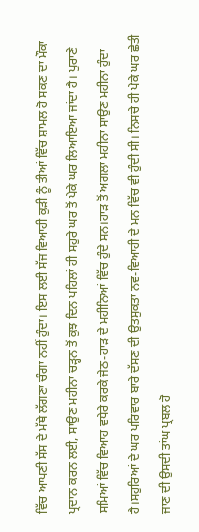ਵਿੱਚ ਆਪਣੀ ਸੱਸ ਦੇ ਮੱਥੇ ਲੱਗਣਾ ਚੰਗਾ ਨਹੀਂ ਹੁੰਦਾ। ਇਸ ਲਈ ਸੱਜ ਵਿਆਹੀ ਕੁੜੀ ਨੂੰ ਤੀਆਂ ਵਿੱਚ ਸ਼ਾਮਲ ਹੋ ਸਕਣ ਦਾ ਮੌਕਾ ਪ੍ਰਦਾਨ ਕਰਨ ਲਈ, ਸਾਉਣ ਮਹੀਨਾ ਚੜ੍ਹਨ ਤੋਂ ਕੁਝ ਦਿਨ ਪਹਿਲਾਂ ਹੀ ਸਹੁਰੇ ਘਰ ਤੋਂ ਪੇਕੇ ਘਰ ਲਿਆਇਆ ਜਾਂਦਾ ਹੈ। ਪੁਰਾਣੇ ਸਮਿਆਂ ਵਿੱਚ ਵਿਆਹ ਵਧੇਰੇ ਕਰਕੇ ਜੇਠ-ਹਾੜ ਦੇ ਮਹੀਨਿਆਂ ਵਿੱਚ ਹੁੰਦੇ ਸਨ।ਹਾੜ ਤੋਂ ਅਗਲਾ ਮਹੀਨਾ ਸਾਉਣ ਮਹੀਨਾ ਹੁੰਦਾ ਹੈ।ਸਹੁਰਿਆਂ ਦੇ ਘਰ ਪਰਿਵਾਰ ਬਾਰੇ ਦੱਸਣ ਦੀ ਉਤਸੁਕਤਾ ਨਵ-ਵਿਆਹੀ ਦੇ ਮਨ ਵਿੱਚ ਵੀ ਹੁੰਦੀ ਸੀ। ਨਿਸਚੇ ਹੀ ਪੇਕੇ ਘਰ ਛੇਤੀ ਜਾਣ ਦੀ ਉਸਦੀ ਤਾਂਘ ਪ੍ਰਬਲ ਹੋ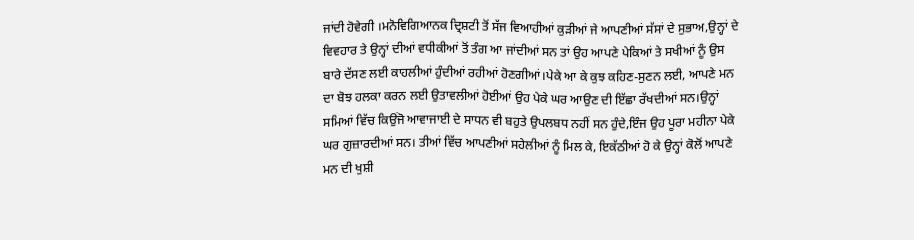ਜਾਂਦੀ ਹੋਵੇਗੀ ।ਮਨੋਵਿਗਿਆਨਕ ਦ੍ਰਿਸ਼ਟੀ ਤੋਂ ਸੱਜ ਵਿਆਹੀਆਂ ਕੁੜੀਆਂ ਜੇ ਆਪਣੀਆਂ ਸੱਸਾਂ ਦੇ ਸੁਭਾਅ,ਉਨ੍ਹਾਂ ਦੇ ਵਿਵਹਾਰ ਤੇ ਉਨ੍ਹਾਂ ਦੀਆਂ ਵਧੀਕੀਆਂ ਤੋਂ ਤੰਗ ਆ ਜਾਂਦੀਆਂ ਸਨ ਤਾਂ ਉਹ ਆਪਣੇ ਪੇਕਿਆਂ ਤੇ ਸਖੀਆਂ ਨੂੰ ਉਸ ਬਾਰੇ ਦੱਸਣ ਲਈ ਕਾਹਲੀਆਂ ਹੁੰਦੀਆਂ ਰਹੀਆਂ ਹੋਣਗੀਆਂ।ਪੇਕੇ ਆ ਕੇ ਕੁਝ ਕਹਿਣ-ਸੁਣਨ ਲਈ, ਆਪਣੇ ਮਨ ਦਾ ਬੋਝ ਹਲਕਾ ਕਰਨ ਲਈ ਉਤਾਵਲੀਆਂ ਹੋਈਆਂ ਉਹ ਪੇਕੇ ਘਰ ਆਉਣ ਦੀ ਇੱਛਾ ਰੱਖਦੀਆਂ ਸਨ।ਉਨ੍ਹਾਂ ਸਮਿਆਂ ਵਿੱਚ ਕਿਉਂਜੋ ਆਵਾਜਾਈ ਦੇ ਸਾਧਨ ਵੀ ਬਹੁਤੇ ਉਪਲਬਧ ਨਹੀਂ ਸਨ ਹੁੰਦੇ,ਇੰਜ ਉਹ ਪੂਰਾ ਮਹੀਨਾ ਪੇਕੇ ਘਰ ਗੁਜ਼ਾਰਦੀਆਂ ਸਨ। ਤੀਆਂ ਵਿੱਚ ਆਪਣੀਆਂ ਸਹੇਲੀਆਂ ਨੂੰ ਮਿਲ ਕੇ, ਇਕੱਠੀਆਂ ਹੋ ਕੇ ਉਨ੍ਹਾਂ ਕੋਲੋਂ ਆਪਣੇ ਮਨ ਦੀ ਖੁਸ਼ੀ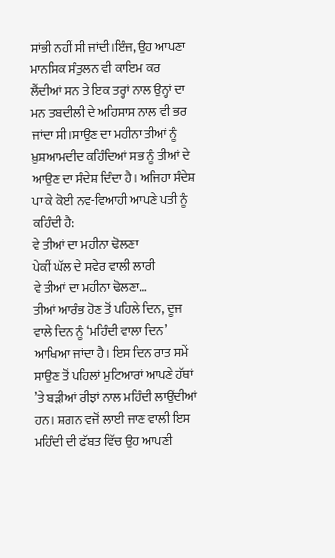ਸਾਂਭੀ ਨਹੀਂ ਸੀ ਜਾਂਦੀ।ਇੰਜ, ਉਹ ਆਪਣਾ ਮਾਨਸਿਕ ਸੰਤੁਲਨ ਵੀ ਕਾਇਮ ਕਰ ਲੈਂਦੀਆਂ ਸਨ ਤੇ ਇਕ ਤਰ੍ਹਾਂ ਨਾਲ ਉਨ੍ਹਾਂ ਦਾ ਮਨ ਤਬਦੀਲੀ ਦੇ ਅਹਿਸਾਸ ਨਾਲ ਵੀ ਭਰ ਜਾਂਦਾ ਸੀ।ਸਾਉਣ ਦਾ ਮਹੀਨਾ ਤੀਆਂ ਨੂੰ ਖ਼ੁਸ਼ਆਮਦੀਦ ਕਹਿੰਦਿਆਂ ਸਭ ਨੂੰ ਤੀਆਂ ਦੇ ਆਉਣ ਦਾ ਸੰਦੇਸ਼ ਦਿੰਦਾ ਹੈ। ਅਜਿਹਾ ਸੰਦੇਸ਼ ਪਾ ਕੇ ਕੋਈ ਨਵ-ਵਿਆਹੀ ਆਪਣੇ ਪਤੀ ਨੂੰ ਕਹਿੰਦੀ ਹੈ:
ਵੇ ਤੀਆਂ ਦਾ ਮਹੀਨਾ ਢੋਲਣਾ
ਪੇਕੀਂ ਘੱਲ ਦੇ ਸਵੇਰ ਵਾਲੀ ਲਾਰੀ
ਵੇ ਤੀਆਂ ਦਾ ਮਹੀਨਾ ਢੋਲਣਾ…
ਤੀਆਂ ਆਰੰਭ ਹੋਣ ਤੋਂ ਪਹਿਲੇ ਦਿਨ, ਦੂਜ ਵਾਲੇ ਦਿਨ ਨੂੰ ‘ਮਹਿੰਦੀ ਵਾਲਾ ਦਿਨ’ ਆਖਿਆ ਜਾਂਦਾ ਹੈ। ਇਸ ਦਿਨ ਰਾਤ ਸਮੇਂ ਸਾਉਣ ਤੋਂ ਪਹਿਲਾਂ ਮੁਟਿਆਰਾਂ ਆਪਣੇ ਹੱਥਾਂ ’ਤੇ ਬੜੀਆਂ ਰੀਝਾਂ ਨਾਲ ਮਹਿੰਦੀ ਲਾਉਂਦੀਆਂ ਹਨ। ਸ਼ਗਨ ਵਜੋਂ ਲਾਈ ਜਾਣ ਵਾਲੀ ਇਸ ਮਹਿੰਦੀ ਦੀ ਫੱਬਤ ਵਿੱਚ ਉਹ ਆਪਣੀ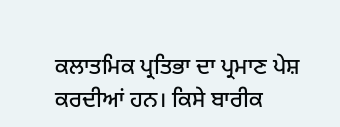ਕਲਾਤਮਿਕ ਪ੍ਰਤਿਭਾ ਦਾ ਪ੍ਰਮਾਣ ਪੇਸ਼ ਕਰਦੀਆਂ ਹਨ। ਕਿਸੇ ਬਾਰੀਕ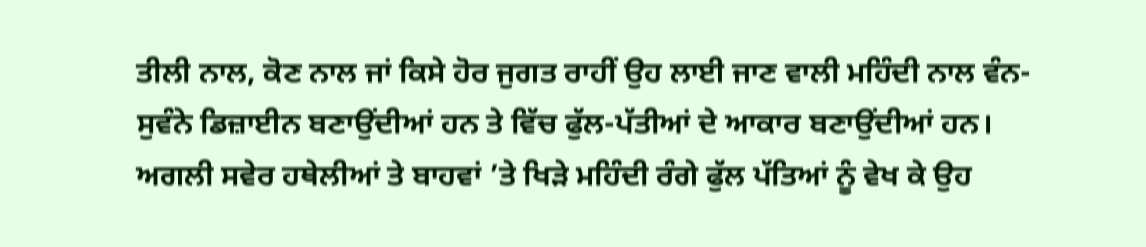ਤੀਲੀ ਨਾਲ, ਕੋਣ ਨਾਲ ਜਾਂ ਕਿਸੇ ਹੋਰ ਜੁਗਤ ਰਾਹੀਂ ਉਹ ਲਾਈ ਜਾਣ ਵਾਲੀ ਮਹਿੰਦੀ ਨਾਲ ਵੰਨ-ਸੁਵੰਨੇ ਡਿਜ਼ਾਈਨ ਬਣਾਉਂਦੀਆਂ ਹਨ ਤੇ ਵਿੱਚ ਫੁੱਲ-ਪੱਤੀਆਂ ਦੇ ਆਕਾਰ ਬਣਾਉਂਦੀਆਂ ਹਨ। ਅਗਲੀ ਸਵੇਰ ਹਥੇਲੀਆਂ ਤੇ ਬਾਹਵਾਂ ’ਤੇ ਖਿੜੇ ਮਹਿੰਦੀ ਰੰਗੇ ਫੁੱਲ ਪੱਤਿਆਂ ਨੂੰ ਵੇਖ ਕੇ ਉਹ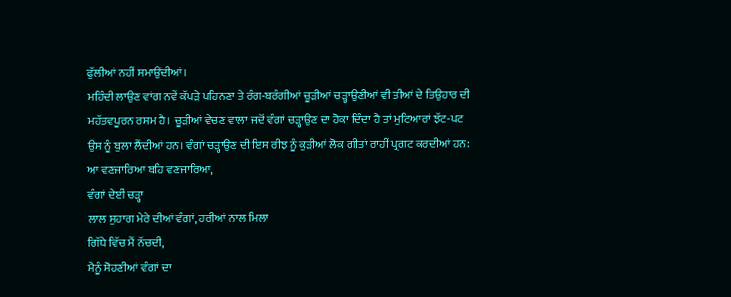ਫੁੱਲੀਆਂ ਨਹੀਂ ਸਮਾਉਂਦੀਆਂ।
ਮਹਿੰਦੀ ਲਾਉਣ ਵਾਂਗ ਨਵੇਂ ਕੱਪੜੇ ਪਹਿਨਣਾ ਤੇ ਰੰਗ-ਬਰੰਗੀਆਂ ਚੂੜੀਆਂ ਚੜ੍ਹਾਉਣੀਆਂ ਵੀ ਤੀਆਂ ਦੇ ਤਿਉਹਾਰ ਦੀ ਮਹੱਤਵਪੂਰਨ ਰਸਮ ਹੈ। ਚੂੜੀਆਂ ਵੇਚਣ ਵਾਲਾ ਜਦੋਂ ਵੰਗਾਂ ਚੜ੍ਹਾਉਣ ਦਾ ਹੋਕਾ ਦਿੰਦਾ ਹੈ ਤਾਂ ਮੁਟਿਆਰਾਂ ਝੱਟ-ਪਟ ਉਸ ਨੂੰ ਬੁਲਾ ਲੈਂਦੀਆਂ ਹਨ। ਵੰਗਾਂ ਚੜ੍ਹਾਉਣ ਦੀ ਇਸ ਰੀਝ ਨੂੰ ਕੁੜੀਆਂ ਲੋਕ ਗੀਤਾਂ ਰਾਹੀਂ ਪ੍ਰਗਟ ਕਰਦੀਆਂ ਹਨ:
ਆ ਵਣਜਾਰਿਆ ਬਹਿ ਵਣਜਾਰਿਆ,
ਵੰਗਾਂ ਦੇਈਂ ਚੜ੍ਹਾ
ਲਾਲ ਸੁਹਾਗ ਮੇਰੇ ਦੀਆਂ ਵੰਗਾਂ, ਹਰੀਆਂ ਨਾਲ ਮਿਲਾ
ਗਿੱਧੇ ਵਿੱਚ ਮੈਂ ਨੱਚਦੀ,
ਮੈਨੂੰ ਸੋਹਣੀਆਂ ਵੰਗਾਂ ਦਾ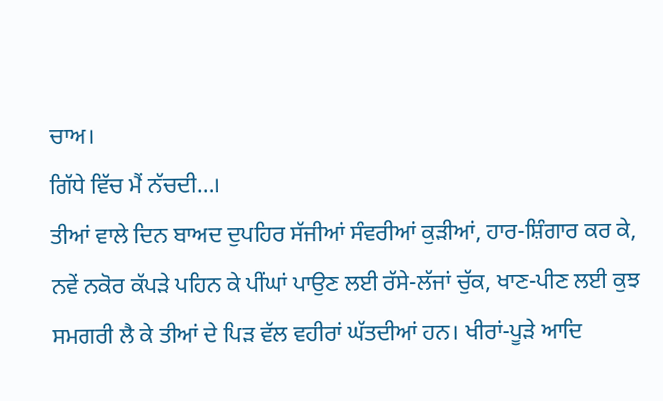ਚਾਅ।
ਗਿੱਧੇ ਵਿੱਚ ਮੈਂ ਨੱਚਦੀ…।
ਤੀਆਂ ਵਾਲੇ ਦਿਨ ਬਾਅਦ ਦੁਪਹਿਰ ਸੱਜੀਆਂ ਸੰਵਰੀਆਂ ਕੁੜੀਆਂ, ਹਾਰ-ਸ਼ਿੰਗਾਰ ਕਰ ਕੇ, ਨਵੇਂ ਨਕੋਰ ਕੱਪੜੇ ਪਹਿਨ ਕੇ ਪੀਂਘਾਂ ਪਾਉਣ ਲਈ ਰੱਸੇ-ਲੱਜਾਂ ਚੁੱਕ, ਖਾਣ-ਪੀਣ ਲਈ ਕੁਝ ਸਮਗਰੀ ਲੈ ਕੇ ਤੀਆਂ ਦੇ ਪਿੜ ਵੱਲ ਵਹੀਰਾਂ ਘੱਤਦੀਆਂ ਹਨ। ਖੀਰਾਂ-ਪੂੜੇ ਆਦਿ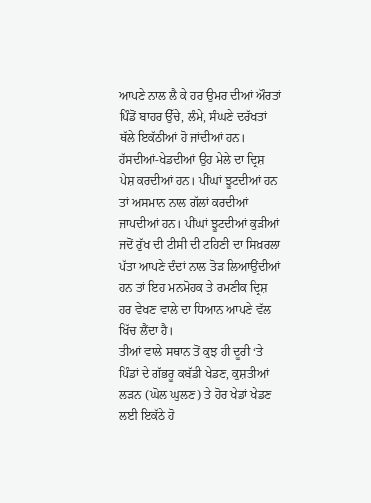ਆਪਣੇ ਨਾਲ ਲੈ ਕੇ ਹਰ ਉਮਰ ਦੀਆਂ ਔਰਤਾਂ ਪਿੰਡੋਂ ਬਾਹਰ ਉੱਚੇ, ਲੰਮੇ, ਸੰਘਣੇ ਦਰੱਖਤਾਂ ਥੱਲੇ ਇਕੱਠੀਆਂ ਹੋ ਜਾਂਦੀਆਂ ਹਨ। ਹੱਸਦੀਆਂ-ਖੇਡਦੀਆਂ ਉਹ ਮੇਲੇ ਦਾ ਦ੍ਰਿਸ਼ ਪੇਸ਼ ਕਰਦੀਆਂ ਹਨ। ਪੀਂਘਾਂ ਝੂਟਦੀਆਂ ਹਨ ਤਾਂ ਅਸਮਾਨ ਨਾਲ ਗੱਲਾਂ ਕਰਦੀਆਂ ਜਾਪਦੀਆਂ ਹਨ। ਪੀਂਘਾਂ ਝੂਟਦੀਆਂ ਕੁੜੀਆਂ ਜਦੋਂ ਰੁੱਖ ਦੀ ਟੀਸੀ ਦੀ ਟਹਿਣੀ ਦਾ ਸਿਖ਼ਰਲਾ ਪੱਤਾ ਆਪਣੇ ਦੰਦਾਂ ਨਾਲ ਤੋੜ ਲਿਆਉਂਦੀਆਂ ਹਨ ਤਾਂ ਇਹ ਮਨਮੋਹਕ ਤੇ ਰਮਣੀਕ ਦ੍ਰਿਸ਼ ਹਰ ਵੇਖਣ ਵਾਲੇ ਦਾ ਧਿਆਨ ਆਪਣੇ ਵੱਲ ਖਿੱਚ ਲੈਂਦਾ ਹੈ।
ਤੀਆਂ ਵਾਲੇ ਸਥਾਨ ਤੋਂ ਕੁਝ ਹੀ ਦੂਰੀ ‘ਤੇ ਪਿੰਡਾਂ ਦੇ ਗੱਭਰੂ ਕਬੱਡੀ ਖੇਡਣ, ਕੁਸ਼ਤੀਆਂ ਲੜਨ (ਘੋਲ ਘੁਲਣ) ਤੇ ਹੋਰ ਖੇਡਾਂ ਖੇਡਣ ਲਈ ਇਕੱਠੇ ਹੋ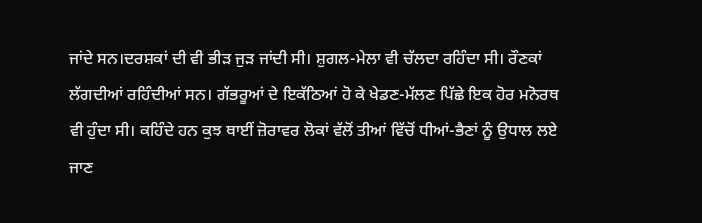ਜਾਂਦੇ ਸਨ।ਦਰਸ਼ਕਾਂ ਦੀ ਵੀ ਭੀੜ ਜੁੜ ਜਾਂਦੀ ਸੀ। ਸ਼ੁਗਲ-ਮੇਲਾ ਵੀ ਚੱਲਦਾ ਰਹਿੰਦਾ ਸੀ। ਰੌਣਕਾਂ ਲੱਗਦੀਆਂ ਰਹਿੰਦੀਆਂ ਸਨ। ਗੱਭਰੂਆਂ ਦੇ ਇਕੱਠਿਆਂ ਹੋ ਕੇ ਖੇਡਣ-ਮੱਲਣ ਪਿੱਛੇ ਇਕ ਹੋਰ ਮਨੋਰਥ ਵੀ ਹੁੰਦਾ ਸੀ। ਕਹਿੰਦੇ ਹਨ ਕੁਝ ਥਾਈਂ ਜ਼ੋਰਾਵਰ ਲੋਕਾਂ ਵੱਲੋਂ ਤੀਆਂ ਵਿੱਚੋਂ ਧੀਆਂ-ਭੈਣਾਂ ਨੂੰ ਉਧਾਲ ਲਏ ਜਾਣ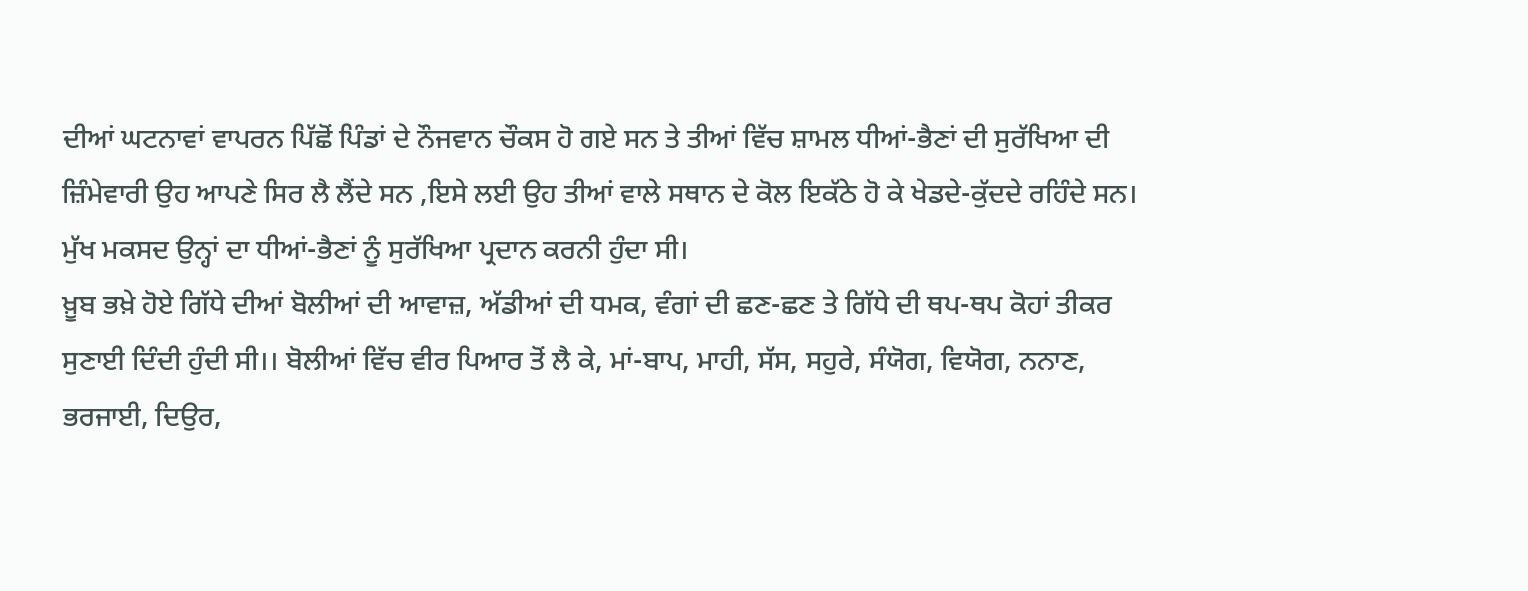ਦੀਆਂ ਘਟਨਾਵਾਂ ਵਾਪਰਨ ਪਿੱਛੋਂ ਪਿੰਡਾਂ ਦੇ ਨੌਜਵਾਨ ਚੌਕਸ ਹੋ ਗਏ ਸਨ ਤੇ ਤੀਆਂ ਵਿੱਚ ਸ਼ਾਮਲ ਧੀਆਂ-ਭੈਣਾਂ ਦੀ ਸੁਰੱਖਿਆ ਦੀ ਜ਼ਿੰਮੇਵਾਰੀ ਉਹ ਆਪਣੇ ਸਿਰ ਲੈ ਲੈਂਦੇ ਸਨ ,ਇਸੇ ਲਈ ਉਹ ਤੀਆਂ ਵਾਲੇ ਸਥਾਨ ਦੇ ਕੋਲ ਇਕੱਠੇ ਹੋ ਕੇ ਖੇਡਦੇ-ਕੁੱਦਦੇ ਰਹਿੰਦੇ ਸਨ। ਮੁੱਖ ਮਕਸਦ ਉਨ੍ਹਾਂ ਦਾ ਧੀਆਂ-ਭੈਣਾਂ ਨੂੰ ਸੁਰੱਖਿਆ ਪ੍ਰਦਾਨ ਕਰਨੀ ਹੁੰਦਾ ਸੀ।
ਖ਼ੂਬ ਭਖ਼ੇ ਹੋਏ ਗਿੱਧੇ ਦੀਆਂ ਬੋਲੀਆਂ ਦੀ ਆਵਾਜ਼, ਅੱਡੀਆਂ ਦੀ ਧਮਕ, ਵੰਗਾਂ ਦੀ ਛਣ-ਛਣ ਤੇ ਗਿੱਧੇ ਦੀ ਥਪ-ਥਪ ਕੋਹਾਂ ਤੀਕਰ ਸੁਣਾਈ ਦਿੰਦੀ ਹੁੰਦੀ ਸੀ।। ਬੋਲੀਆਂ ਵਿੱਚ ਵੀਰ ਪਿਆਰ ਤੋਂ ਲੈ ਕੇ, ਮਾਂ-ਬਾਪ, ਮਾਹੀ, ਸੱਸ, ਸਹੁਰੇ, ਸੰਯੋਗ, ਵਿਯੋਗ, ਨਨਾਣ, ਭਰਜਾਈ, ਦਿਉਰ,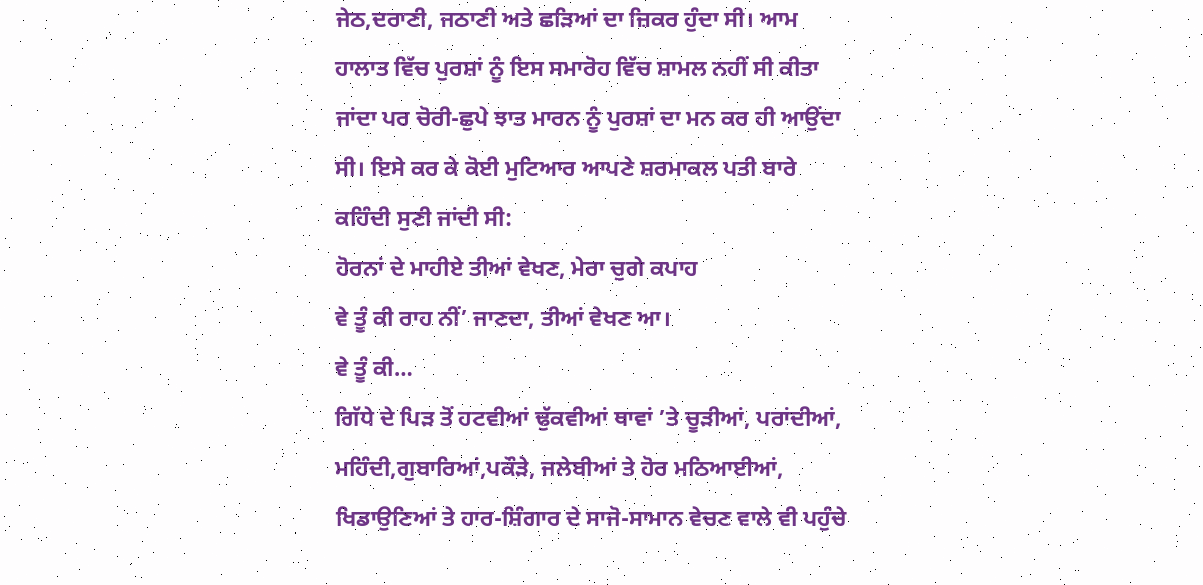ਜੇਠ,ਦਰਾਣੀ, ਜਠਾਣੀ ਅਤੇ ਛੜਿਆਂ ਦਾ ਜ਼ਿਕਰ ਹੁੰਦਾ ਸੀ। ਆਮ ਹਾਲਾਤ ਵਿੱਚ ਪੁਰਸ਼ਾਂ ਨੂੰ ਇਸ ਸਮਾਰੋਹ ਵਿੱਚ ਸ਼ਾਮਲ ਨਹੀਂ ਸੀ ਕੀਤਾ ਜਾਂਦਾ ਪਰ ਚੋਰੀ-ਛੁਪੇ ਝਾਤ ਮਾਰਨ ਨੂੰ ਪੁਰਸ਼ਾਂ ਦਾ ਮਨ ਕਰ ਹੀ ਆਉਂਦਾ ਸੀ। ਇਸੇ ਕਰ ਕੇ ਕੋਈ ਮੁਟਿਆਰ ਆਪਣੇ ਸ਼ਰਮਾਕਲ ਪਤੀ ਬਾਰੇ ਕਹਿੰਦੀ ਸੁਣੀ ਜਾਂਦੀ ਸੀ:
ਹੋਰਨਾਂ ਦੇ ਮਾਹੀਏ ਤੀਆਂ ਵੇਖਣ, ਮੇਰਾ ਚੁਗੇ ਕਪਾਹ
ਵੇ ਤੂੰ ਕੀ ਰਾਹ ਨੀਂ’ ਜਾਣਦਾ, ਤੀਆਂ ਵੇਖਣ ਆ।
ਵੇ ਤੂੰ ਕੀ…
ਗਿੱਧੇ ਦੇ ਪਿੜ ਤੋਂ ਹਟਵੀਆਂ ਢੁੱਕਵੀਆਂ ਥਾਵਾਂ ’ਤੇ ਚੂੜੀਆਂ, ਪਰਾਂਦੀਆਂ, ਮਹਿੰਦੀ,ਗੁਬਾਰਿਆਂ,ਪਕੌੜੇ, ਜਲੇਬੀਆਂ ਤੇ ਹੋਰ ਮਠਿਆਈਆਂ, ਖਿਡਾਉਣਿਆਂ ਤੇ ਹਾਰ-ਸ਼ਿੰਗਾਰ ਦੇ ਸਾਜੋ-ਸਾਮਾਨ ਵੇਚਣ ਵਾਲੇ ਵੀ ਪਹੁੰਚੇ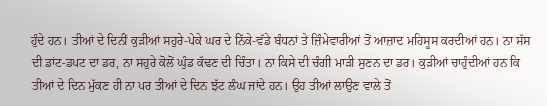ਹੁੰਦੇ ਹਨ। ਤੀਆਂ ਦੇ ਦਿਨੀਂ ਕੁੜੀਆਂ ਸਹੁਰੇ-ਪੇਕੇ ਘਰ ਦੇ ਨਿੱਕੇ-ਵੱਡੇ ਬੰਧਨਾਂ ਤੇ ਜ਼ਿੰਮੇਵਾਰੀਆਂ ਤੋਂ ਆਜ਼ਾਦ ਮਹਿਸੂਸ ਕਰਦੀਆਂ ਹਨ। ਨਾ ਸੱਸ ਦੀ ਡਾਂਟ-ਡਪਟ ਦਾ ਡਰ, ਨਾ ਸਹੁਰੇ ਕੋਲੋਂ ਘੁੰਡ ਕੱਢਣ ਦੀ ਚਿੰਤਾ। ਨਾ ਕਿਸੇ ਦੀ ਚੰਗੀ ਮਾੜੀ ਸੁਣਨ ਦਾ ਡਰ। ਕੁੜੀਆਂ ਚਾਹੁੰਦੀਆਂ ਹਨ ਕਿ ਤੀਆਂ ਦੇ ਦਿਨ ਮੁੱਕਣ ਹੀ ਨਾ ਪਰ ਤੀਆਂ ਦੇ ਦਿਨ ਝੱਟ ਲੰਘ ਜਾਂਦੇ ਹਨ। ਉਹ ਤੀਆਂ ਲਾਉਣ ਵਾਲੇ ਤੋਂ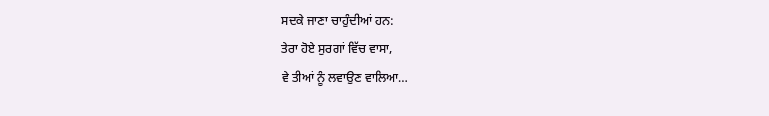ਸਦਕੇ ਜਾਣਾ ਚਾਹੁੰਦੀਆਂ ਹਨ:
ਤੇਰਾ ਹੋਏ ਸੁਰਗਾਂ ਵਿੱਚ ਵਾਸਾ,
ਵੇ ਤੀਆਂ ਨੂੰ ਲਵਾਉਣ ਵਾਲਿਆ…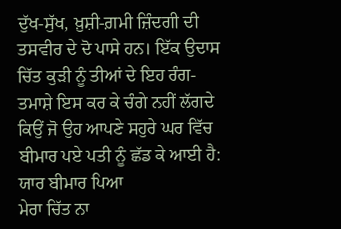ਦੁੱਖ-ਸੁੱਖ, ਖ਼ੁਸ਼ੀ-ਗ਼ਮੀ ਜ਼ਿੰਦਗੀ ਦੀ ਤਸਵੀਰ ਦੇ ਦੋ ਪਾਸੇ ਹਨ। ਇੱਕ ਉਦਾਸ ਚਿੱਤ ਕੁੜੀ ਨੂੰ ਤੀਆਂ ਦੇ ਇਹ ਰੰਗ-ਤਮਾਸ਼ੇ ਇਸ ਕਰ ਕੇ ਚੰਗੇ ਨਹੀਂ ਲੱਗਦੇ ਕਿਉਂ ਜੋ ਉਹ ਆਪਣੇ ਸਹੁਰੇ ਘਰ ਵਿੱਚ ਬੀਮਾਰ ਪਏ ਪਤੀ ਨੂੰ ਛੱਡ ਕੇ ਆਈ ਹੈ:
ਯਾਰ ਬੀਮਾਰ ਪਿਆ
ਮੇਰਾ ਚਿੱਤ ਨਾ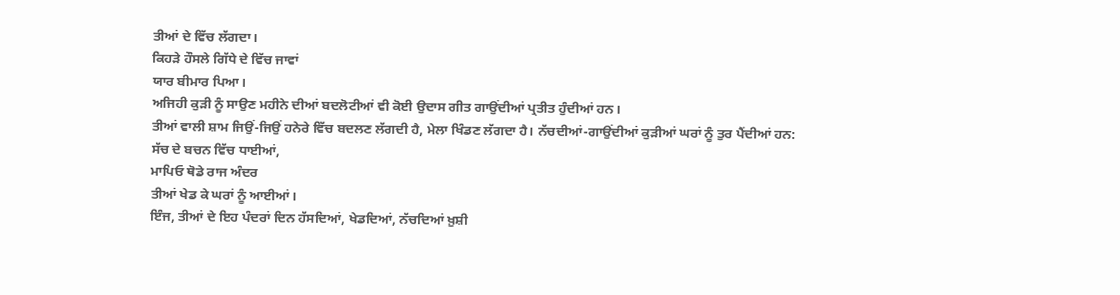ਤੀਆਂ ਦੇ ਵਿੱਚ ਲੱਗਦਾ।
ਕਿਹੜੇ ਹੌਸਲੇ ਗਿੱਧੇ ਦੇ ਵਿੱਚ ਜਾਵਾਂ
ਯਾਰ ਬੀਮਾਰ ਪਿਆ।
ਅਜਿਹੀ ਕੁੜੀ ਨੂੰ ਸਾਉਣ ਮਹੀਨੇ ਦੀਆਂ ਬਦਲੋਟੀਆਂ ਵੀ ਕੋਈ ਉਦਾਸ ਗੀਤ ਗਾਉਂਦੀਆਂ ਪ੍ਰਤੀਤ ਹੁੰਦੀਆਂ ਹਨ।
ਤੀਆਂ ਵਾਲੀ ਸ਼ਾਮ ਜਿਉਂ-ਜਿਉਂ ਹਨੇਰੇ ਵਿੱਚ ਬਦਲਣ ਲੱਗਦੀ ਹੈ, ਮੇਲਾ ਖਿੰਡਣ ਲੱਗਦਾ ਹੈ। ਨੱਚਦੀਆਂ-ਗਾਉਂਦੀਆਂ ਕੁੜੀਆਂ ਘਰਾਂ ਨੂੰ ਤੁਰ ਪੈਂਦੀਆਂ ਹਨ:
ਸੱਚ ਦੇ ਬਚਨ ਵਿੱਚ ਧਾਈਆਂ,
ਮਾਪਿਓ ਥੋਡੇ ਰਾਜ ਅੰਦਰ
ਤੀਆਂ ਖੇਡ ਕੇ ਘਰਾਂ ਨੂੰ ਆਈਆਂ।
ਇੰਜ, ਤੀਆਂ ਦੇ ਇਹ ਪੰਦਰਾਂ ਦਿਨ ਹੱਸਦਿਆਂ, ਖੇਡਦਿਆਂ, ਨੱਚਦਿਆਂ ਖ਼ੁਸ਼ੀ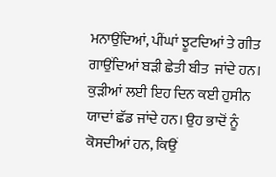ਮਨਾਉਂਦਿਆਂ, ਪੀਂਘਾਂ ਝੂਟਦਿਆਂ ਤੇ ਗੀਤ ਗਾਉਂਦਿਆਂ ਬੜੀ ਛੇਤੀ ਬੀਤ  ਜਾਂਦੇ ਹਨ। ਕੁੜੀਆਂ ਲਈ ਇਹ ਦਿਨ ਕਈ ਹੁਸੀਨ ਯਾਦਾਂ ਛੱਡ ਜਾਂਦੇ ਹਨ। ਉਹ ਭਾਦੋਂ ਨੂੰ ਕੋਸਦੀਆਂ ਹਨ, ਕਿਉਂ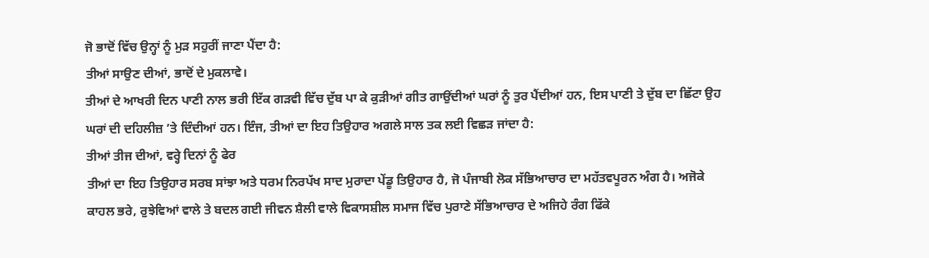ਜੋ ਭਾਦੋਂ ਵਿੱਚ ਉਨ੍ਹਾਂ ਨੂੰ ਮੁੜ ਸਹੁਰੀਂ ਜਾਣਾ ਪੈਂਦਾ ਹੈ:
ਤੀਆਂ ਸਾਉਣ ਦੀਆਂ, ਭਾਦੋਂ ਦੇ ਮੁਕਲਾਵੇ।
ਤੀਆਂ ਦੇ ਆਖਰੀ ਦਿਨ ਪਾਣੀ ਨਾਲ ਭਰੀ ਇੱਕ ਗੜਵੀ ਵਿੱਚ ਦੁੱਬ ਪਾ ਕੇ ਕੁੜੀਆਂ ਗੀਤ ਗਾਉਂਦੀਆਂ ਘਰਾਂ ਨੂੰ ਤੁਰ ਪੈਂਦੀਆਂ ਹਨ, ਇਸ ਪਾਣੀ ਤੇ ਦੁੱਬ ਦਾ ਛਿੱਟਾ ਉਹ ਘਰਾਂ ਦੀ ਦਹਿਲੀਜ਼ ’ਤੇ ਦਿੰਦੀਆਂ ਹਨ। ਇੰਜ, ਤੀਆਂ ਦਾ ਇਹ ਤਿਉਹਾਰ ਅਗਲੇ ਸਾਲ ਤਕ ਲਈ ਵਿਛੜ ਜਾਂਦਾ ਹੈ:
ਤੀਆਂ ਤੀਜ ਦੀਆਂ, ਵਰ੍ਹੇ ਦਿਨਾਂ ਨੂੰ ਫੇਰ
ਤੀਆਂ ਦਾ ਇਹ ਤਿਉਹਾਰ ਸਰਬ ਸਾਂਝਾ ਅਤੇ ਧਰਮ ਨਿਰਪੱਖ ਸਾਦ ਮੁਰਾਦਾ ਪੇਂਡੂ ਤਿਉਹਾਰ ਹੈ, ਜੋ ਪੰਜਾਬੀ ਲੋਕ ਸੱਭਿਆਚਾਰ ਦਾ ਮਹੱਤਵਪੂਰਨ ਅੰਗ ਹੈ। ਅਜੋਕੇ ਕਾਹਲ ਭਰੇ, ਰੁਝੇਵਿਆਂ ਵਾਲੇ ਤੇ ਬਦਲ ਗਈ ਜੀਵਨ ਸ਼ੈਲੀ ਵਾਲੇ ਵਿਕਾਸਸ਼ੀਲ ਸਮਾਜ ਵਿੱਚ ਪੁਰਾਣੇ ਸੱਭਿਆਚਾਰ ਦੇ ਅਜਿਹੇ ਰੰਗ ਫਿੱਕੇ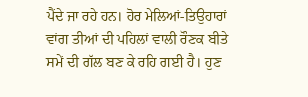ਪੈਂਦੇ ਜਾ ਰਹੇ ਹਨ। ਹੋਰ ਮੇਲਿਆਂ-ਤਿਉਹਾਰਾਂ ਵਾਂਗ ਤੀਆਂ ਦੀ ਪਹਿਲਾਂ ਵਾਲੀ ਰੌਣਕ ਬੀਤੇ ਸਮੇਂ ਦੀ ਗੱਲ ਬਣ ਕੇ ਰਹਿ ਗਈ ਹੈ। ਹੁਣ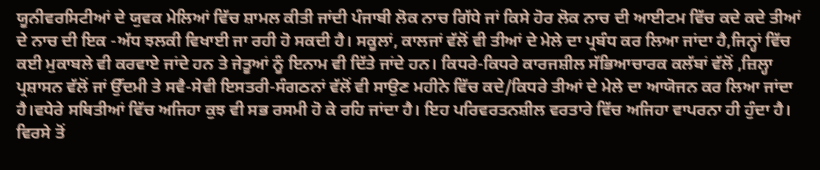ਯੂਨੀਵਰਸਿਟੀਆਂ ਦੇ ਯੁਵਕ ਮੇਲਿਆਂ ਵਿੱਚ ਸ਼ਾਮਲ ਕੀਤੀ ਜਾਂਦੀ ਪੰਜਾਬੀ ਲੋਕ ਨਾਚ ਗਿੱਧੇ ਜਾਂ ਕਿਸੇ ਹੋਰ ਲੋਕ ਨਾਚ ਦੀ ਆਈਟਮ ਵਿੱਚ ਕਦੇ ਕਦੇ ਤੀਆਂ ਦੇ ਨਾਚ ਦੀ ਇਕ -ਅੱਧ ਝਲਕੀ ਵਿਖਾਈ ਜਾ ਰਹੀ ਹੋ ਸਕਦੀ ਹੈ। ਸਕੂਲਾਂ, ਕਾਲਜਾਂ ਵੱਲੋਂ ਵੀ ਤੀਆਂ ਦੇ ਮੇਲੇ ਦਾ ਪ੍ਰਬੰਧ ਕਰ ਲਿਆ ਜਾਂਦਾ ਹੈ,ਜਿਨ੍ਹਾਂ ਵਿੱਚ ਕਈ ਮੁਕਾਬਲੇ ਵੀ ਕਰਵਾਏ ਜਾਂਦੇ ਹਨ ਤੇ ਜੇਤੂਆਂ ਨੂੰ ਇਨਾਮ ਵੀ ਦਿੱਤੇ ਜਾਂਦੇ ਹਨ। ਕਿਧਰੇ-ਕਿਧਰੇ ਕਾਰਜਸ਼ੀਲ ਸੱਭਿਆਚਾਰਕ ਕਲੱਬਾਂ ਵੱਲੋਂ ,ਜ਼ਿਲ੍ਹਾ ਪ੍ਰਸ਼ਾਸਨ ਵੱਲੋਂ ਜਾਂ ਉੱਦਮੀ ਤੇ ਸਵੈ-ਸੇਵੀ ਇਸਤਰੀ-ਸੰਗਠਨਾਂ ਵੱਲੋਂ ਵੀ ਸਾਉਣ ਮਹੀਨੇ ਵਿੱਚ ਕਦੇ/ਕਿਧਰੇ ਤੀਆਂ ਦੇ ਮੇਲੇ ਦਾ ਆਯੋਜਨ ਕਰ ਲਿਆ ਜਾਂਦਾ ਹੈ।ਵਧੇਰੇ ਸਥਿਤੀਆਂ ਵਿੱਚ ਅਜਿਹਾ ਕੁਝ ਵੀ ਸਭ ਰਸਮੀ ਹੋ ਕੇ ਰਹਿ ਜਾਂਦਾ ਹੈ। ਇਹ ਪਰਿਵਰਤਨਸ਼ੀਲ ਵਰਤਾਰੇ ਵਿੱਚ ਅਜਿਹਾ ਵਾਪਰਨਾ ਹੀ ਹੁੰਦਾ ਹੈ। ਵਿਰਸੇ ਤੋਂ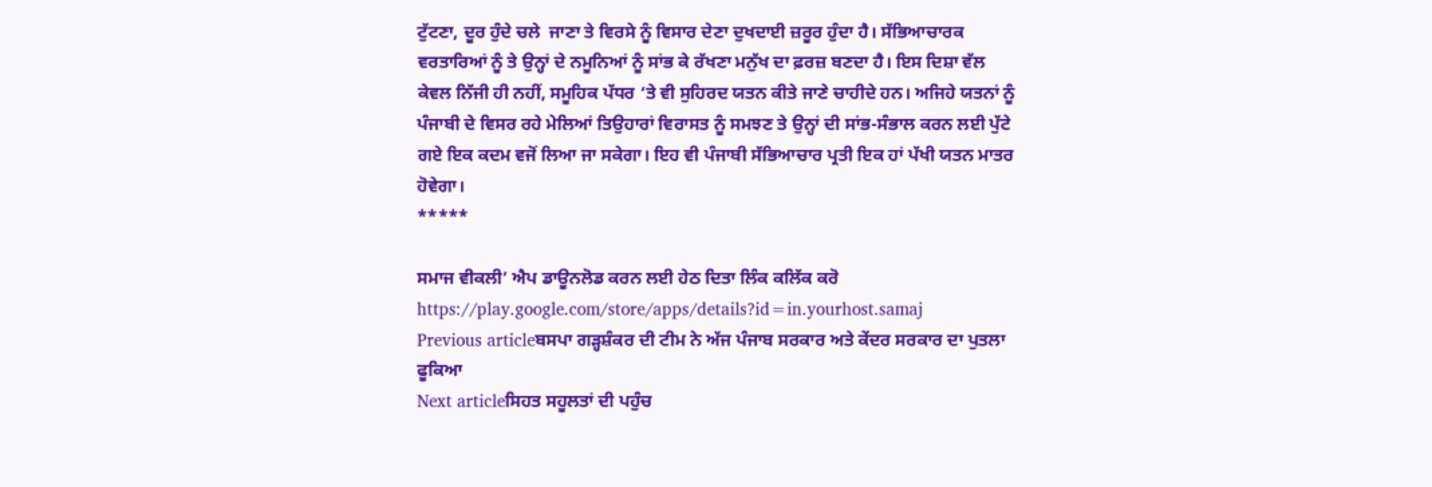ਟੁੱਟਣਾ, ਦੂਰ ਹੁੰਦੇ ਚਲੇ  ਜਾਣਾ ਤੇ ਵਿਰਸੇ ਨੂੰ ਵਿਸਾਰ ਦੇਣਾ ਦੁਖਦਾਈ ਜ਼ਰੂਰ ਹੁੰਦਾ ਹੈ। ਸੱਭਿਆਚਾਰਕ ਵਰਤਾਰਿਆਂ ਨੂੰ ਤੇ ਉਨ੍ਹਾਂ ਦੇ ਨਮੂਨਿਆਂ ਨੂੰ ਸਾਂਭ ਕੇ ਰੱਖਣਾ ਮਨੁੱਖ ਦਾ ਫ਼ਰਜ਼ ਬਣਦਾ ਹੈ। ਇਸ ਦਿਸ਼ਾ ਵੱਲ ਕੇਵਲ ਨਿੱਜੀ ਹੀ ਨਹੀਂ, ਸਮੂਹਿਕ ਪੱਧਰ ‘ਤੇ ਵੀ ਸੁਹਿਰਦ ਯਤਨ ਕੀਤੇ ਜਾਣੇ ਚਾਹੀਦੇ ਹਨ। ਅਜਿਹੇ ਯਤਨਾਂ ਨੂੰ ਪੰਜਾਬੀ ਦੇ ਵਿਸਰ ਰਹੇ ਮੇਲਿਆਂ ਤਿਉਹਾਰਾਂ ਵਿਰਾਸਤ ਨੂੰ ਸਮਝਣ ਤੇ ਉਨ੍ਹਾਂ ਦੀ ਸਾਂਭ-ਸੰਭਾਲ ਕਰਨ ਲਈ ਪੁੱਟੇ ਗਏ ਇਕ ਕਦਮ ਵਜੋਂ ਲਿਆ ਜਾ ਸਕੇਗਾ। ਇਹ ਵੀ ਪੰਜਾਬੀ ਸੱਭਿਆਚਾਰ ਪ੍ਰਤੀ ਇਕ ਹਾਂ ਪੱਖੀ ਯਤਨ ਮਾਤਰ ਹੋਵੇਗਾ।
*****

ਸਮਾਜ ਵੀਕਲੀ’ ਐਪ ਡਾਊਨਲੋਡ ਕਰਨ ਲਈ ਹੇਠ ਦਿਤਾ ਲਿੰਕ ਕਲਿੱਕ ਕਰੋ
https://play.google.com/store/apps/details?id=in.yourhost.samaj
Previous articleਬਸਪਾ ਗੜ੍ਹਸ਼ੰਕਰ ਦੀ ਟੀਮ ਨੇ ਅੱਜ ਪੰਜਾਬ ਸਰਕਾਰ ਅਤੇ ਕੇਂਦਰ ਸਰਕਾਰ ਦਾ ਪੁਤਲਾ ਫੂਕਿਆ
Next articleਸਿਹਤ ਸਹੂਲਤਾਂ ਦੀ ਪਹੁੰਚ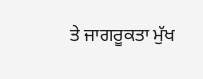ਤੇ ਜਾਗਰੂਕਤਾ ਮੁੱਖ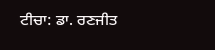ਟੀਚਾ: ਡਾ. ਰਣਜੀਤ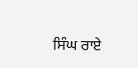ਸਿੰਘ ਰਾਏ